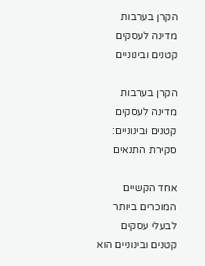הקרן בערבות מדינה לעסקים קטנים ובינוניים

הקרן בערבות מדינה לעסקים קטנים ובינוניים: סקירת התנאים

אחד הקשיים המוכרים ביותר לבעלי עסקים קטנים ובינוניים הוא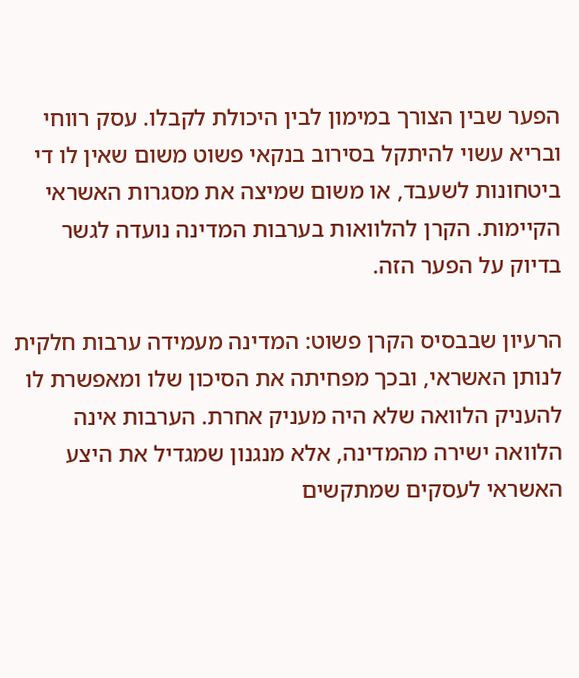הפער שבין הצורך במימון לבין היכולת לקבלו. עסק רווחי ובריא עשוי להיתקל בסירוב בנקאי פשוט משום שאין לו די ביטחונות לשעבד, או משום שמיצה את מסגרות האשראי הקיימות. הקרן להלוואות בערבות המדינה נועדה לגשר בדיוק על הפער הזה.

הרעיון שבבסיס הקרן פשוט: המדינה מעמידה ערבות חלקית לנותן האשראי, ובכך מפחיתה את הסיכון שלו ומאפשרת לו להעניק הלוואה שלא היה מעניק אחרת. הערבות אינה הלוואה ישירה מהמדינה, אלא מנגנון שמגדיל את היצע האשראי לעסקים שמתקשים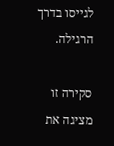לגייסו בדרך הרגילה.

סקירה זו מציגה את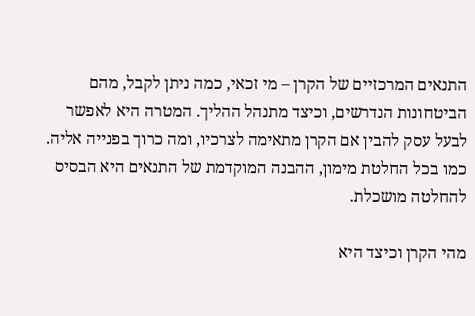התנאים המרכזיים של הקרן – מי זכאי, כמה ניתן לקבל, מהם הביטחונות הנדרשים, וכיצד מתנהל ההליך. המטרה היא לאפשר לבעל עסק להבין אם הקרן מתאימה לצרכיו, ומה כרוך בפנייה אליה. כמו בכל החלטת מימון, ההבנה המוקדמת של התנאים היא הבסיס להחלטה מושכלת.

מהי הקרן וכיצד היא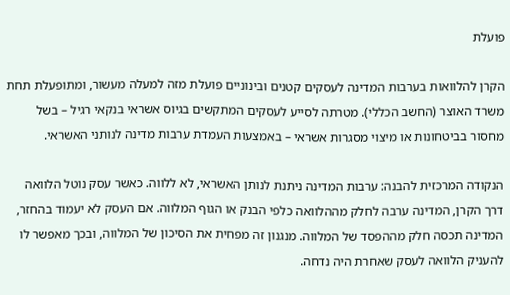פועלת

הקרן להלוואות בערבות המדינה לעסקים קטנים ובינוניים פועלת מזה למעלה מעשור, ומתופעלת תחת משרד האוצר (החשב הכללי). מטרתה לסייע לעסקים המתקשים בגיוס אשראי בנקאי רגיל – בשל מחסור בביטחונות או מיצוי מסגרות אשראי – באמצעות העמדת ערבות מדינה לנותני האשראי.

הנקודה המרכזית להבנה: ערבות המדינה ניתנת לנותן האשראי, לא ללווה. כאשר עסק נוטל הלוואה דרך הקרן, המדינה ערבה לחלק מההלוואה כלפי הבנק או הגוף המלווה. אם העסק לא יעמוד בהחזר, המדינה תכסה חלק מההפסד של המלווה. מנגנון זה מפחית את הסיכון של המלווה, ובכך מאפשר לו להעניק הלוואה לעסק שאחרת היה נדחה.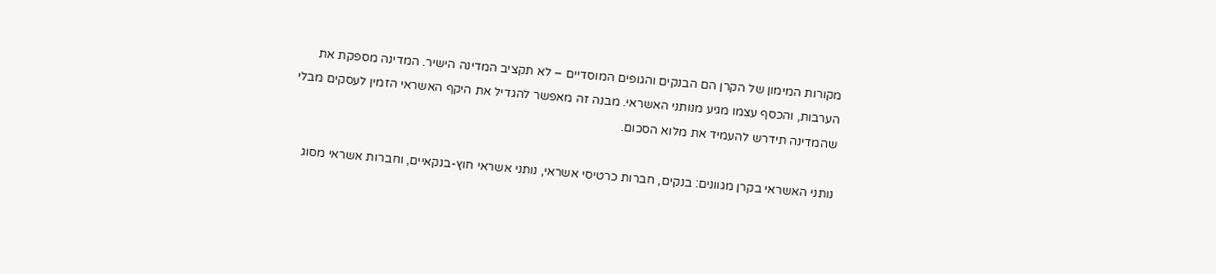מקורות המימון של הקרן הם הבנקים והגופים המוסדיים – לא תקציב המדינה הישיר. המדינה מספקת את הערבות, והכסף עצמו מגיע מנותני האשראי. מבנה זה מאפשר להגדיל את היקף האשראי הזמין לעסקים מבלי שהמדינה תידרש להעמיד את מלוא הסכום.

נותני האשראי בקרן מגוונים: בנקים, חברות כרטיסי אשראי, נותני אשראי חוץ-בנקאיים, וחברות אשראי מסוג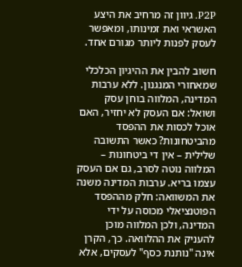P2P. גיוון זה מרחיב את היצע האשראי ואת זמינותו, ומאפשר לעסק לפנות ליותר מגורם אחד.

חשוב להבין את ההיגיון הכלכלי שמאחורי המנגנון. ללא ערבות המדינה, המלווה בוחן עסק ושואל: אם העסק לא יחזיר, האם אוכל לכסות את ההפסד מהביטחונות? כאשר התשובה שלילית – אין די ביטחונות – המלווה נוטה לסרב, גם אם העסק עצמו בריא. ערבות המדינה משנה את המשוואה: חלק מההפסד הפוטנציאלי מכוסה על ידי המדינה, ולכן המלווה מוכן להעניק את ההלוואה. כך, הקרן אינה "נותנת כסף" לעסקים, אלא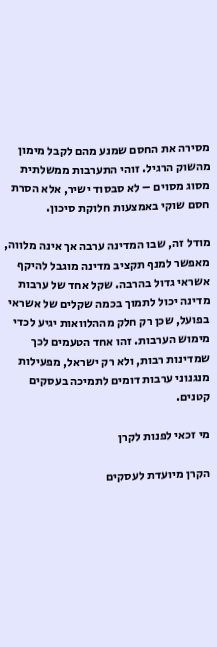מסירה את החסם שמנע מהם לקבל מימון מהשוק הרגיל. זוהי התערבות ממשלתית מסוג מסוים – לא סבסוד ישיר, אלא הסרת חסם שוקי באמצעות חלוקת סיכון.

מודל זה, שבו המדינה ערבה אך אינה מלווה, מאפשר למנף תקציב מדינה מוגבל להיקף אשראי גדול בהרבה. שקל אחד של ערבות מדינה יכול לתמוך בכמה שקלים של אשראי בפועל, שכן רק חלק מההלוואות יגיע לכדי מימוש הערבות. זהו אחד הטעמים לכך שמדינות רבות, ולא רק ישראל, מפעילות מנגנוני ערבות דומים לתמיכה בעסקים קטנים.

מי זכאי לפנות לקרן

הקרן מיועדת לעסקים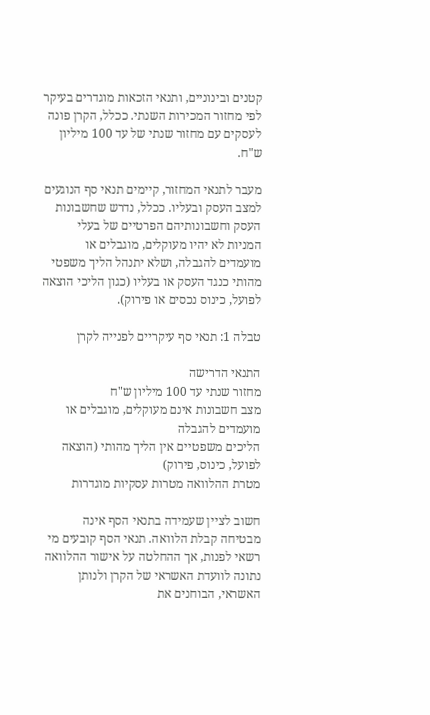קטנים ובינוניים, ותנאי הזכאות מוגדרים בעיקר לפי מחזור המכירות השנתי. ככלל, הקרן פונה לעסקים עם מחזור שנתי של עד 100 מיליון ש"ח.

מעבר לתנאי המחזור, קיימים תנאי סף הנוגעים למצב העסק ובעליו. ככלל, נדרש שחשבונות העסק וחשבונותיהם הפרטיים של בעלי המניות לא יהיו מעוקלים, מוגבלים או מועמדים להגבלה, ושלא יתנהל הליך משפטי מהותי כנגד העסק או בעליו (כגון הליכי הוצאה לפועל, כינוס נכסים או פירוק).

טבלה 1: תנאי סף עיקריים לפנייה לקרן

התנאי הדרישה
מחזור שנתי עד 100 מיליון ש"ח
מצב חשבונות אינם מעוקלים, מוגבלים או מועמדים להגבלה
הליכים משפטיים אין הליך מהותי (הוצאה לפועל, כינוס, פירוק)
מטרת ההלוואה מטרות עסקיות מוגדרות

חשוב לציין שעמידה בתנאי הסף אינה מבטיחה קבלת הלוואה. תנאי הסף קובעים מי רשאי לפנות, אך ההחלטה על אישור ההלוואה נתונה לוועדת האשראי של הקרן ולנותן האשראי, הבוחנים את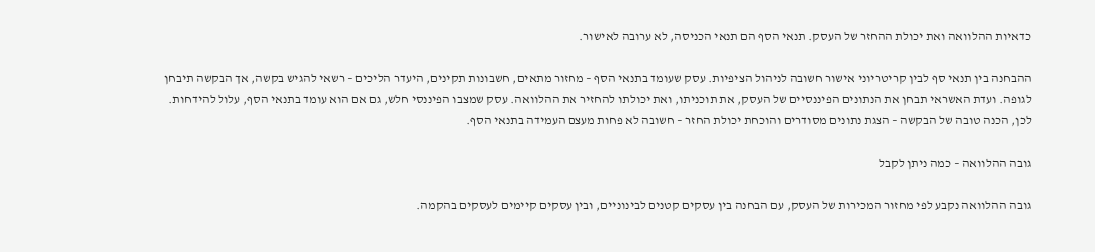כדאיות ההלוואה ואת יכולת ההחזר של העסק. תנאי הסף הם תנאי הכניסה, לא ערובה לאישור.

ההבחנה בין תנאי סף לבין קריטריוני אישור חשובה לניהול הציפיות. עסק שעומד בתנאי הסף – מחזור מתאים, חשבונות תקינים, היעדר הליכים – רשאי להגיש בקשה, אך הבקשה תיבחן לגופה. ועדת האשראי תבחן את הנתונים הפיננסיים של העסק, את תוכניתו, ואת יכולתו להחזיר את ההלוואה. עסק שמצבו הפיננסי חלש, גם אם הוא עומד בתנאי הסף, עלול להידחות. לכן, הכנה טובה של הבקשה – הצגת נתונים מסודרים והוכחת יכולת החזר – חשובה לא פחות מעצם העמידה בתנאי הסף.

גובה ההלוואה – כמה ניתן לקבל

גובה ההלוואה נקבע לפי מחזור המכירות של העסק, עם הבחנה בין עסקים קטנים לבינוניים, ובין עסקים קיימים לעסקים בהקמה.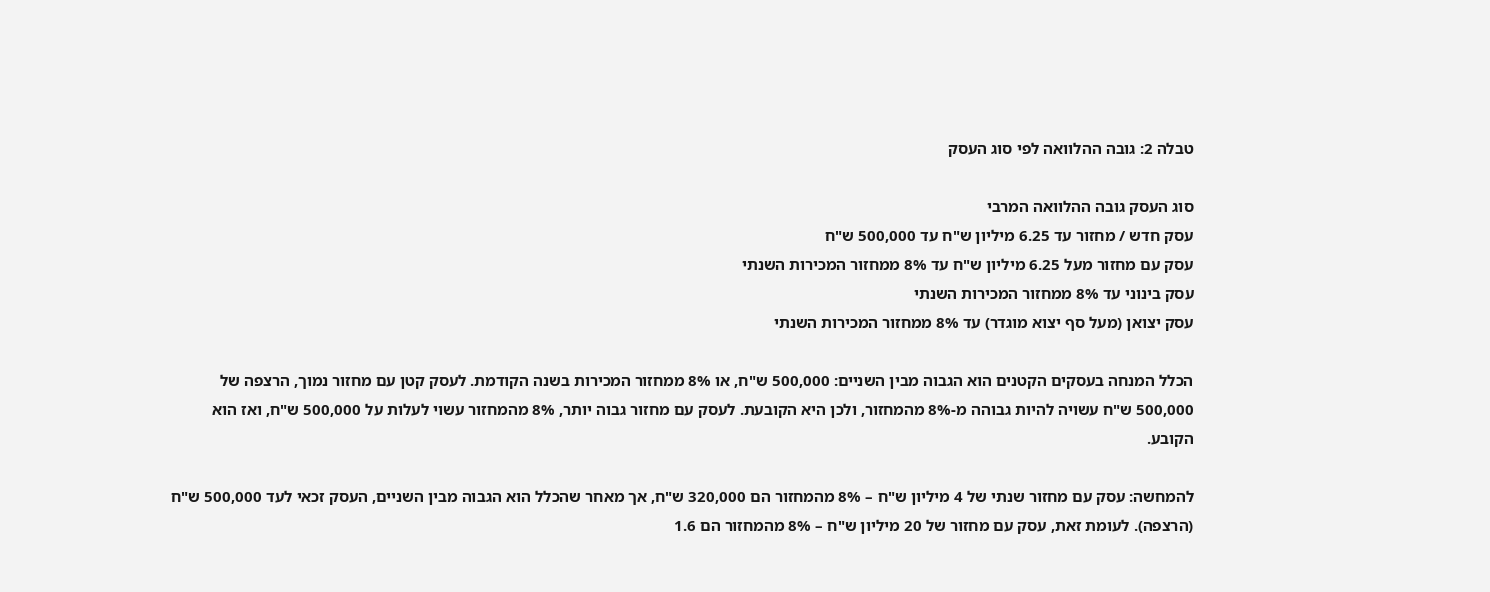טבלה 2: גובה ההלוואה לפי סוג העסק

סוג העסק גובה ההלוואה המרבי
עסק חדש / מחזור עד 6.25 מיליון ש"ח עד 500,000 ש"ח
עסק עם מחזור מעל 6.25 מיליון ש"ח עד 8% ממחזור המכירות השנתי
עסק בינוני עד 8% ממחזור המכירות השנתי
עסק יצואן (מעל סף יצוא מוגדר) עד 8% ממחזור המכירות השנתי

הכלל המנחה בעסקים הקטנים הוא הגבוה מבין השניים: 500,000 ש"ח, או 8% ממחזור המכירות בשנה הקודמת. לעסק קטן עם מחזור נמוך, הרצפה של 500,000 ש"ח עשויה להיות גבוהה מ-8% מהמחזור, ולכן היא הקובעת. לעסק עם מחזור גבוה יותר, 8% מהמחזור עשוי לעלות על 500,000 ש"ח, ואז הוא הקובע.

להמחשה: עסק עם מחזור שנתי של 4 מיליון ש"ח – 8% מהמחזור הם 320,000 ש"ח, אך מאחר שהכלל הוא הגבוה מבין השניים, העסק זכאי לעד 500,000 ש"ח (הרצפה). לעומת זאת, עסק עם מחזור של 20 מיליון ש"ח – 8% מהמחזור הם 1.6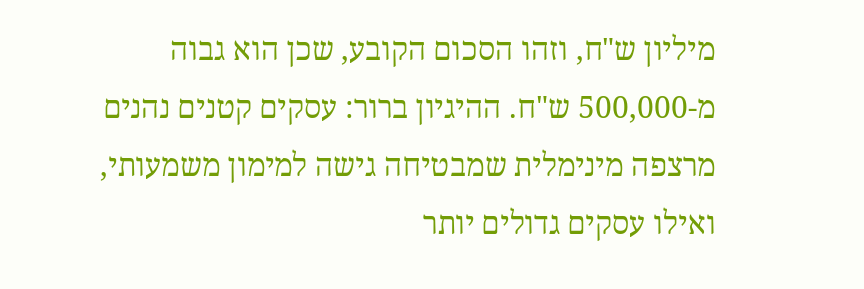מיליון ש"ח, וזהו הסכום הקובע, שכן הוא גבוה מ-500,000 ש"ח. ההיגיון ברור: עסקים קטנים נהנים מרצפה מינימלית שמבטיחה גישה למימון משמעותי, ואילו עסקים גדולים יותר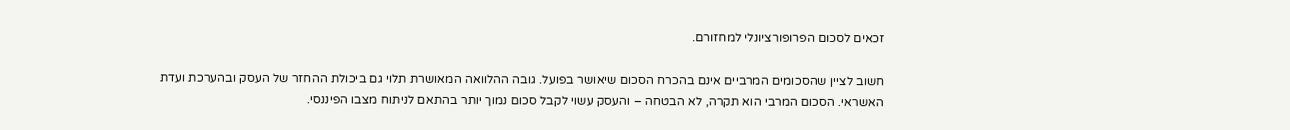זכאים לסכום הפרופורציונלי למחזורם.

חשוב לציין שהסכומים המרביים אינם בהכרח הסכום שיאושר בפועל. גובה ההלוואה המאושרת תלוי גם ביכולת ההחזר של העסק ובהערכת ועדת האשראי. הסכום המרבי הוא תקרה, לא הבטחה – והעסק עשוי לקבל סכום נמוך יותר בהתאם לניתוח מצבו הפיננסי.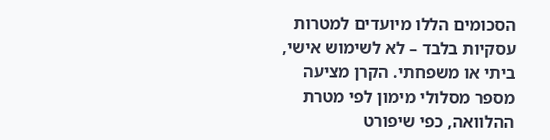הסכומים הללו מיועדים למטרות עסקיות בלבד – לא לשימוש אישי, ביתי או משפחתי. הקרן מציעה מספר מסלולי מימון לפי מטרת ההלוואה, כפי שיפורט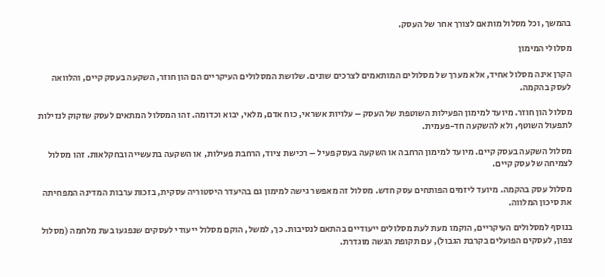בהמשך, וכל מסלול מותאם לצורך אחר של העסק.

מסלולי המימון

הקרן אינה מסלול אחיד, אלא מערך של מסלולים המותאמים לצרכים שונים. שלושת המסלולים העיקריים הם הון חוזר, השקעה בעסק קיים, והלוואה לעסק בהקמה.

מסלול הון חוזר. מיועד למימון הפעילות השוטפת של העסק – עלויות אשראי, כוח אדם, מלאי, יבוא וכדומה. זהו המסלול המתאים לעסק שזקוק לנזילות לתפעול השוטף, ולא להשקעה חד-פעמית.

מסלול השקעה בעסק קיים. מיועד למימון הרחבה או השקעה בעסק פעיל – רכישת ציוד, הרחבת פעילות, או השקעה בתעשייה ובחקלאות. זהו מסלול לצמיחה של עסק קיים.

מסלול עסק בהקמה. מיועד ליזמים הפותחים עסק חדש. מסלול זה מאפשר גישה למימון גם בהיעדר היסטוריה עסקית, בזכות ערבות המדינה המפחיתה את סיכון המלווה.

בנוסף למסלולים העיקריים, הוקמו מעת לעת מסלולים ייעודיים בהתאם לנסיבות. כך, למשל, הוקם מסלול ייעודי לעסקים שנפגעו בעת מלחמה (מסלול צפון, לעסקים הפועלים בקרבת הגבול), עם תקופת הגשה מוגדרת.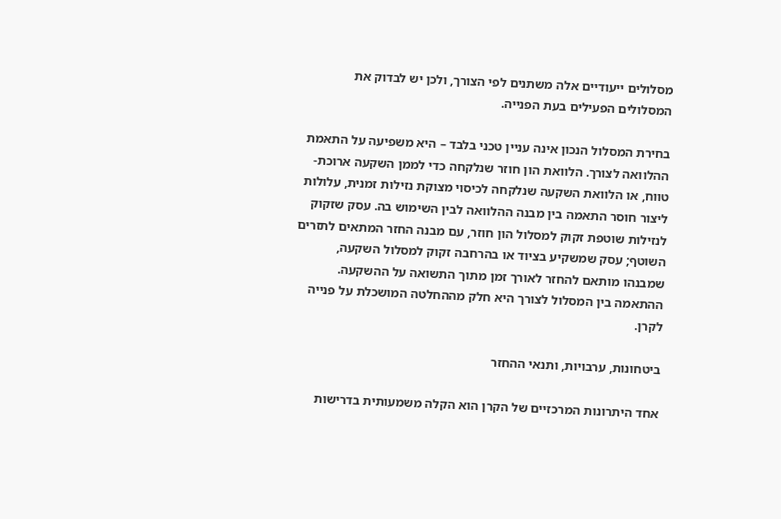מסלולים ייעודיים אלה משתנים לפי הצורך, ולכן יש לבדוק את המסלולים הפעילים בעת הפנייה.

בחירת המסלול הנכון אינה עניין טכני בלבד – היא משפיעה על התאמת ההלוואה לצורך. הלוואת הון חוזר שנלקחה כדי לממן השקעה ארוכת-טווח, או הלוואת השקעה שנלקחה לכיסוי מצוקת נזילות זמנית, עלולות ליצור חוסר התאמה בין מבנה ההלוואה לבין השימוש בה. עסק שזקוק לנזילות שוטפת זקוק למסלול הון חוזר, עם מבנה החזר המתאים לתזרים השוטף; עסק שמשקיע בציוד או בהרחבה זקוק למסלול השקעה, שמבנהו מותאם להחזר לאורך זמן מתוך התשואה על ההשקעה. ההתאמה בין המסלול לצורך היא חלק מההחלטה המושכלת על פנייה לקרן.

ביטחונות, ערבויות, ותנאי ההחזר

אחד היתרונות המרכזיים של הקרן הוא הקלה משמעותית בדרישות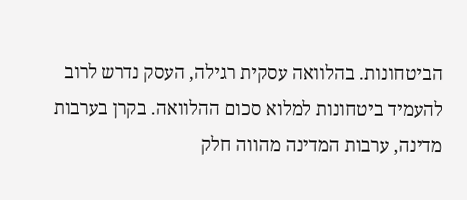הביטחונות. בהלוואה עסקית רגילה, העסק נדרש לרוב להעמיד ביטחונות למלוא סכום ההלוואה. בקרן בערבות מדינה, ערבות המדינה מהווה חלק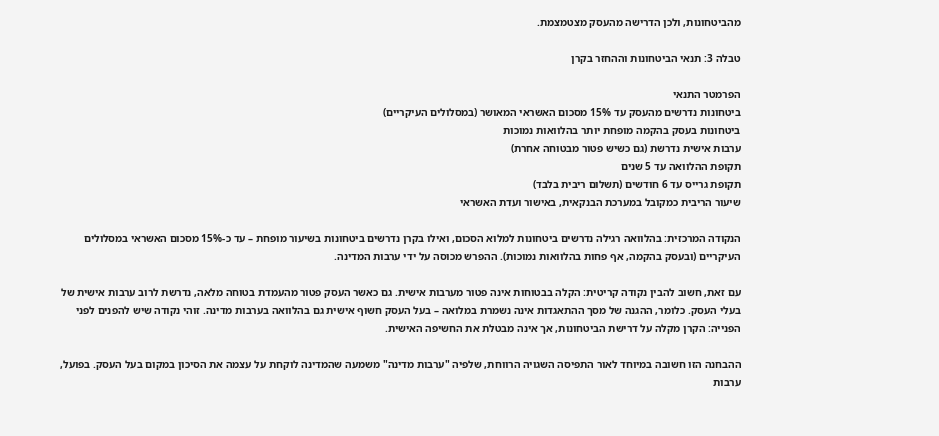מהביטחונות, ולכן הדרישה מהעסק מצטמצמת.

טבלה 3: תנאי הביטחונות וההחזר בקרן

הפרמטר התנאי
ביטחונות נדרשים מהעסק עד 15% מסכום האשראי המאושר (במסלולים העיקריים)
ביטחונות בעסק בהקמה מופחת יותר בהלוואות נמוכות
ערבות אישית נדרשת (גם כשיש פטור מבטוחה אחרת)
תקופת ההלוואה עד 5 שנים
תקופת גרייס עד 6 חודשים (תשלום ריבית בלבד)
שיעור הריבית כמקובל במערכת הבנקאית, באישור ועדת האשראי

הנקודה המרכזית: בהלוואה רגילה נדרשים ביטחונות למלוא הסכום, ואילו בקרן נדרשים ביטחונות בשיעור מופחת – עד כ-15% מסכום האשראי במסלולים העיקריים (ובעסק בהקמה, אף פחות בהלוואות נמוכות). ההפרש מכוסה על ידי ערבות המדינה.

עם זאת, חשוב להבין נקודה קריטית: הקלה בבטוחות אינה פטור מערבות אישית. גם כאשר העסק פטור מהעמדת בטוחה מלאה, נדרשת לרוב ערבות אישית של בעלי העסק. כלומר, ההגנה של מסך ההתאגדות אינה נשמרת במלואה – בעל העסק חשוף אישית גם בהלוואה בערבות מדינה. זוהי נקודה שיש להפנים לפני הפנייה: הקרן מקלה על דרישת הביטחונות, אך אינה מבטלת את החשיפה האישית.

ההבחנה הזו חשובה במיוחד לאור התפיסה השגויה הרווחת, שלפיה "ערבות מדינה" משמעה שהמדינה לוקחת על עצמה את הסיכון במקום בעל העסק. בפועל, ערבות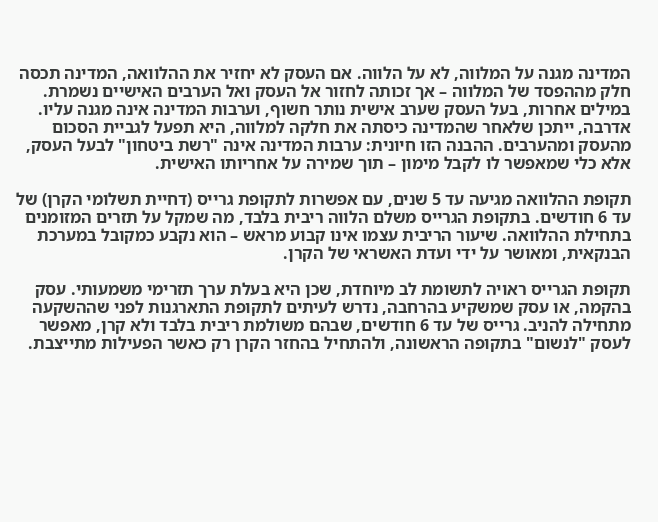המדינה מגנה על המלווה, לא על הלווה. אם העסק לא יחזיר את ההלוואה, המדינה תכסה חלק מההפסד של המלווה – אך זכותה לחזור אל העסק ואל הערבים האישיים נשמרת. במילים אחרות, בעל העסק שערב אישית נותר חשוף, וערבות המדינה אינה מגנה עליו. אדרבה, ייתכן שלאחר שהמדינה כיסתה את חלקה למלווה, היא תפעל לגביית הסכום מהעסק ומהערבים. ההבנה הזו חיונית: ערבות המדינה אינה "רשת ביטחון" לבעל העסק, אלא כלי שמאפשר לו לקבל מימון – תוך שמירה על אחריותו האישית.

תקופת ההלוואה מגיעה עד 5 שנים, עם אפשרות לתקופת גרייס (דחיית תשלומי הקרן) של עד 6 חודשים. בתקופת הגרייס משלם הלווה ריבית בלבד, מה שמקל על תזרים המזומנים בתחילת ההלוואה. שיעור הריבית עצמו אינו קבוע מראש – הוא נקבע כמקובל במערכת הבנקאית, ומאושר על ידי ועדת האשראי של הקרן.

תקופת הגרייס ראויה לתשומת לב מיוחדת, שכן היא בעלת ערך תזרימי משמעותי. עסק בהקמה, או עסק שמשקיע בהרחבה, נדרש לעיתים לתקופת התארגנות לפני שההשקעה מתחילה להניב. גרייס של עד 6 חודשים, שבהם משולמת ריבית בלבד ולא קרן, מאפשר לעסק "לנשום" בתקופה הראשונה, ולהתחיל בהחזר הקרן רק כאשר הפעילות מתייצבת.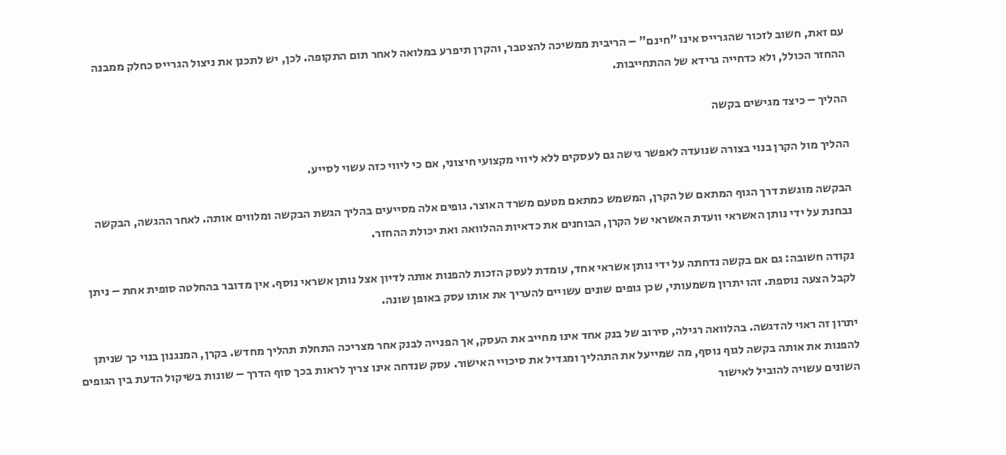עם זאת, חשוב לזכור שהגרייס אינו "חינם" – הריבית ממשיכה להצטבר, והקרן תיפרע במלואה לאחר תום התקופה. לכן, יש לתכנן את ניצול הגרייס כחלק ממבנה ההחזר הכולל, ולא כדחייה גרידא של ההתחייבות.

ההליך – כיצד מגישים בקשה

ההליך מול הקרן בנוי בצורה שנועדה לאפשר גישה גם לעסקים ללא ליווי מקצועי חיצוני, אם כי ליווי כזה עשוי לסייע.

הבקשה מוגשת דרך הגוף המתאם של הקרן, המשמש כמתאם מטעם משרד האוצר. גופים אלה מסייעים בהליך הגשת הבקשה ומלווים אותה. לאחר ההגשה, הבקשה נבחנת על ידי נותן האשראי וועדת האשראי של הקרן, הבוחנים את כדאיות ההלוואה ואת יכולת ההחזר.

נקודה חשובה: גם אם בקשה נדחתה על ידי נותן אשראי אחד, עומדת לעסק הזכות להפנות אותה לדיון אצל נותן אשראי נוסף. אין מדובר בהחלטה סופית אחת – ניתן לקבל הצעה נוספת. זהו יתרון משמעותי, שכן גופים שונים עשויים להעריך את אותו עסק באופן שונה.

יתרון זה ראוי להדגשה. בהלוואה רגילה, סירוב של בנק אחד אינו מחייב את העסק, אך הפנייה לבנק אחר מצריכה התחלת תהליך מחדש. בקרן, המנגנון בנוי כך שניתן להפנות את אותה בקשה לגוף נוסף, מה שמייעל את התהליך ומגדיל את סיכויי האישור. עסק שנדחה אינו צריך לראות בכך סוף הדרך – שונות בשיקול הדעת בין הגופים השונים עשויה להוביל לאישור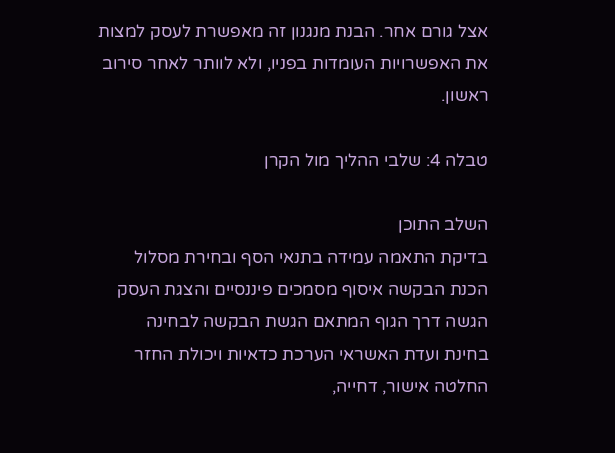אצל גורם אחר. הבנת מנגנון זה מאפשרת לעסק למצות את האפשרויות העומדות בפניו, ולא לוותר לאחר סירוב ראשון.

טבלה 4: שלבי ההליך מול הקרן

השלב התוכן
בדיקת התאמה עמידה בתנאי הסף ובחירת מסלול
הכנת הבקשה איסוף מסמכים פיננסיים והצגת העסק
הגשה דרך הגוף המתאם הגשת הבקשה לבחינה
בחינת ועדת האשראי הערכת כדאיות ויכולת החזר
החלטה אישור, דחייה,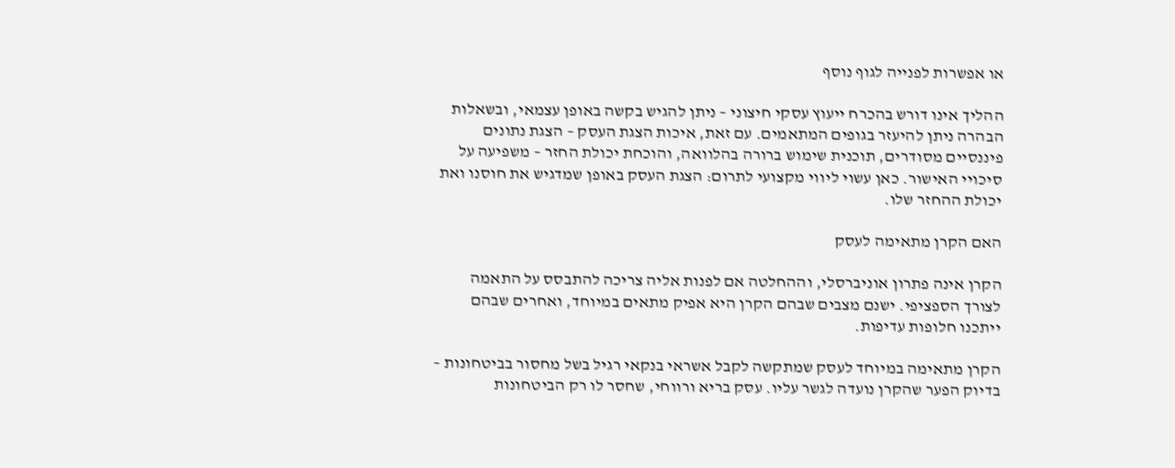או אפשרות לפנייה לגוף נוסף

ההליך אינו דורש בהכרח ייעוץ עסקי חיצוני – ניתן להגיש בקשה באופן עצמאי, ובשאלות הבהרה ניתן להיעזר בגופים המתאמים. עם זאת, איכות הצגת העסק – הצגת נתונים פיננסיים מסודרים, תוכנית שימוש ברורה בהלוואה, והוכחת יכולת החזר – משפיעה על סיכויי האישור. כאן עשוי ליווי מקצועי לתרום: הצגת העסק באופן שמדגיש את חוסנו ואת יכולת ההחזר שלו.

האם הקרן מתאימה לעסק

הקרן אינה פתרון אוניברסלי, וההחלטה אם לפנות אליה צריכה להתבסס על התאמה לצורך הספציפי. ישנם מצבים שבהם הקרן היא אפיק מתאים במיוחד, ואחרים שבהם ייתכנו חלופות עדיפות.

הקרן מתאימה במיוחד לעסק שמתקשה לקבל אשראי בנקאי רגיל בשל מחסור בביטחונות – בדיוק הפער שהקרן נועדה לגשר עליו. עסק בריא ורווחי, שחסר לו רק הביטחונות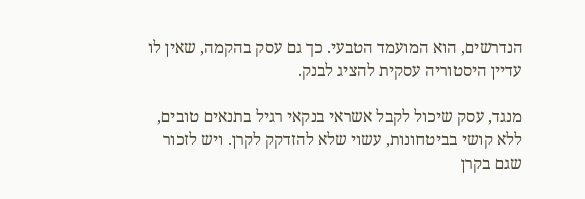הנדרשים, הוא המועמד הטבעי. כך גם עסק בהקמה, שאין לו עדיין היסטוריה עסקית להציג לבנק.

מנגד, עסק שיכול לקבל אשראי בנקאי רגיל בתנאים טובים, ללא קושי בביטחונות, עשוי שלא להזדקק לקרן. ויש לזכור שגם בקרן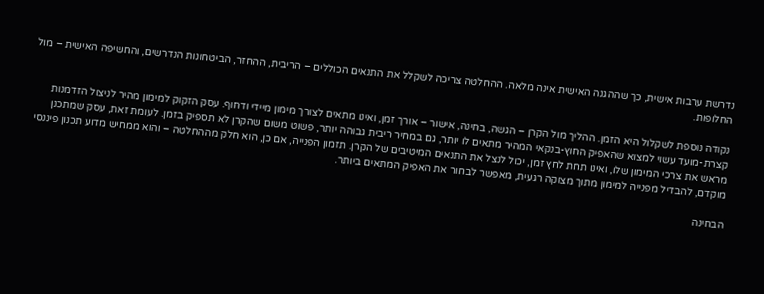נדרשת ערבות אישית, כך שההגנה האישית אינה מלאה. ההחלטה צריכה לשקלל את התנאים הכוללים – הריבית, ההחזר, הביטחונות הנדרשים, והחשיפה האישית – מול החלופות.

נקודה נוספת לשקלול היא הזמן. ההליך מול הקרן – הגשה, בחינה, אישור – אורך זמן, ואינו מתאים לצורך מימון מיידי ודחוף. עסק הזקוק למימון מהיר לניצול הזדמנות קצרת-מועד עשוי למצוא שהאפיק החוץ-בנקאי המהיר מתאים לו יותר, גם במחיר ריבית גבוהה יותר, פשוט משום שהקרן לא תספיק בזמן. לעומת זאת, עסק שמתכנן מראש את צרכי המימון שלו, ואינו תחת לחץ זמן, יכול לנצל את התנאים המיטיבים של הקרן. תזמון הפנייה, אם כן, הוא חלק מההחלטה – והוא ממחיש מדוע תכנון פיננסי מוקדם, להבדיל מפנייה למימון מתוך מצוקה רגעית, מאפשר לבחור את האפיק המתאים ביותר.

הבחינה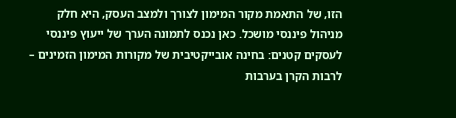הזו, של התאמת מקור המימון לצורך ולמצב העסק, היא חלק מניהול פיננסי מושכל. כאן נכנס לתמונה הערך של ייעוץ פיננסי לעסקים קטנים: בחינה אובייקטיבית של מקורות המימון הזמינים – לרבות הקרן בערבות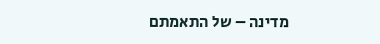מדינה – של התאמתם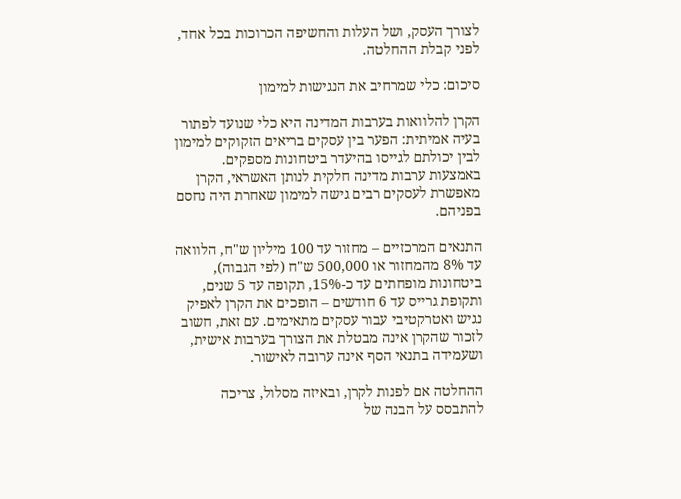לצורך העסק, ושל העלות והחשיפה הכרוכות בכל אחד, לפני קבלת ההחלטה.

סיכום: כלי שמרחיב את הנגישות למימון

הקרן להלוואות בערבות המדינה היא כלי שנועד לפתור בעיה אמיתית: הפער בין עסקים בריאים הזקוקים למימון לבין יכולתם לגייסו בהיעדר ביטחונות מספקים. באמצעות ערבות מדינה חלקית לנותן האשראי, הקרן מאפשרת לעסקים רבים גישה למימון שאחרת היה נחסם בפניהם.

התנאים המרכזיים – מחזור עד 100 מיליון ש"ח, הלוואה עד 8% מהמחזור או 500,000 ש"ח (לפי הגבוה), ביטחונות מופחתים עד כ-15%, תקופה עד 5 שנים, ותקופת גרייס עד 6 חודשים – הופכים את הקרן לאפיק נגיש ואטרקטיבי עבור עסקים מתאימים. עם זאת, חשוב לזכור שהקרן אינה מבטלת את הצורך בערבות אישית, ושעמידה בתנאי הסף אינה ערובה לאישור.

ההחלטה אם לפנות לקרן, ובאיזה מסלול, צריכה להתבסס על הבנה של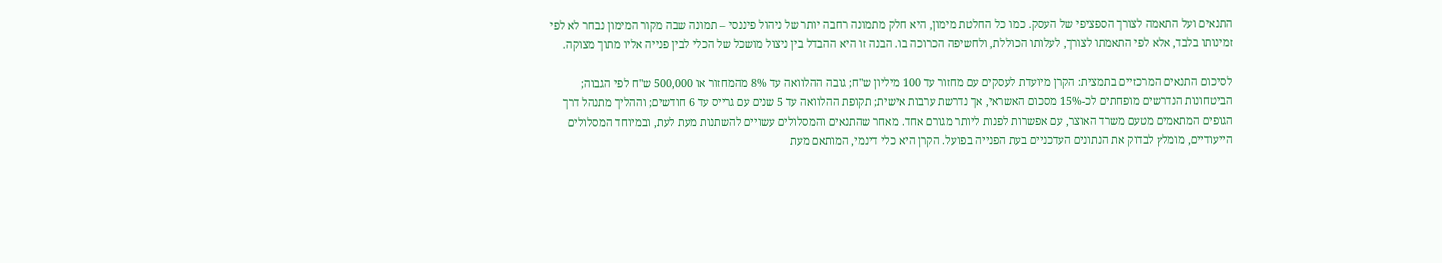התנאים ועל התאמה לצורך הספציפי של העסק. כמו כל החלטת מימון, היא חלק מתמונה רחבה יותר של ניהול פיננסי – תמונה שבה מקור המימון נבחר לא לפי זמינותו בלבד, אלא לפי התאמתו לצורך, לעלותו הכוללת, ולחשיפה הכרוכה בו. הבנה זו היא ההבדל בין ניצול מושכל של הכלי לבין פנייה אליו מתוך מצוקה.

לסיכום התנאים המרכזיים בתמצית: הקרן מיועדת לעסקים עם מחזור עד 100 מיליון ש"ח; גובה ההלוואה עד 8% מהמחזור או 500,000 ש"ח לפי הגבוה; הביטחונות הנדרשים מופחתים לכ-15% מסכום האשראי, אך נדרשת ערבות אישית; תקופת ההלוואה עד 5 שנים עם גרייס עד 6 חודשים; וההליך מתנהל דרך הגופים המתאמים מטעם משרד האוצר, עם אפשרות לפנות ליותר מגורם אחד. מאחר שהתנאים והמסלולים עשויים להשתנות מעת לעת, ובמיוחד המסלולים הייעודיים, מומלץ לבדוק את הנתונים העדכניים בעת הפנייה בפועל. הקרן היא כלי דינמי, המותאם מעת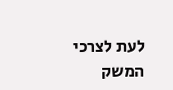לעת לצרכי המשק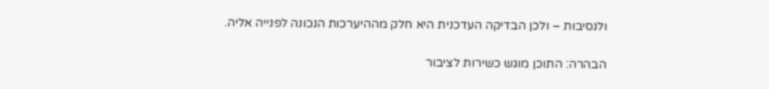ולנסיבות – ולכן הבדיקה העדכנית היא חלק מההיערכות הנכונה לפנייה אליה.

הבהרה: התוכן מוגש כשירות לציבור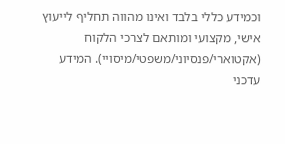וכמידע כללי בלבד ואינו מהווה תחליף לייעוץ אישי, מקצועי ומותאם לצרכי הלקוח (אקטוארי/פנסיוני/משפטי/מיסויי). המידע עדכני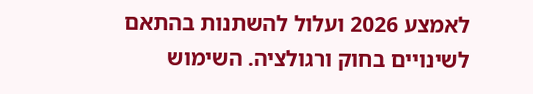לאמצע 2026 ועלול להשתנות בהתאם לשינויים בחוק ורגולציה. השימוש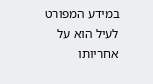במידע המפורט לעיל הוא על אחריותו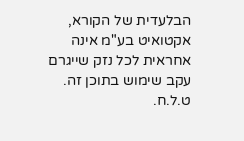הבלעדית של הקורא, אקטואיט בע"מ אינה אחראית לכל נזק שייגרם עקב שימוש בתוכן זה. ט.ל.ח.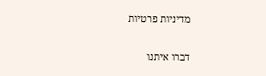מדיניות פרטיות

דברו איתנו